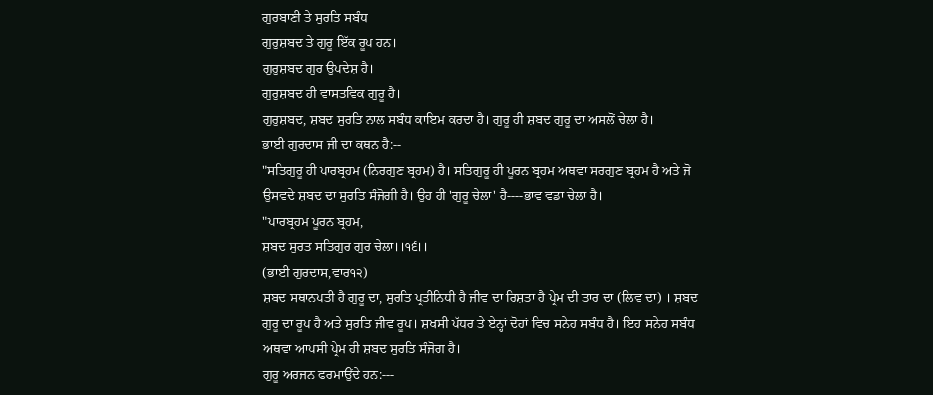ਗੁਰਬਾਣੀ ਤੇ ਸੁਰਤਿ ਸਬੰਧ
ਗੁਰੁਸ਼ਬਦ ਤੇ ਗੁਰੂ ਇੱਕ ਰੂਪ ਹਨ।
ਗੁਰੁਸ਼ਬਦ ਗੁਰ ਉਪਦੇਸ਼ ਹੈ।
ਗੁਰੁਸ਼ਬਦ ਹੀ ਵਾਸਤਵਿਕ ਗੁਰੂ ਹੈ।
ਗੁਰੁਸ਼ਬਦ, ਸ਼ਬਦ ਸੁਰਤਿ ਨਾਲ ਸਬੰਧ ਕਾਇਮ ਕਰਦਾ ਹੈ। ਗੁਰੂ ਹੀ ਸ਼ਬਦ ਗੁਰੂ ਦਾ ਅਸਲੋਂ ਚੇਲਾ ਹੈ।
ਭਾਈ ਗੁਰਦਾਸ ਜੀ ਦਾ ਕਥਨ ਹੈ:--
"ਸਤਿਗੁਰੂ ਹੀ ਪਾਰਬ੍ਰਹਮ (ਨਿਰਗੁਣ ਬ੍ਰਹਮ) ਹੈ। ਸਤਿਗੁਰੂ ਹੀ ਪੂਰਨ ਬ੍ਰਹਮ ਅਥਵਾ ਸਰਗੁਣ ਬ੍ਰਹਮ ਹੈ ਅਤੇ ਜੋ ਉਸਵਦੇ ਸ਼ਬਦ ਦਾ ਸੁਰਤਿ ਸੰਜੋਗੀ ਹੈ। ਉਹ ਹੀ 'ਗੁਰੂ ਚੇਲਾ' ਹੈ----ਭਾਵ ਵਡਾ ਚੇਲਾ ਹੈ।
"ਪਾਰਬ੍ਰਹਮ ਪੂਰਨ ਬ੍ਰਹਮ,
ਸ਼ਬਦ ਸੁਰਤ ਸਤਿਗੁਰ ਗੁਰ ਚੇਲਾ।।੧੬।।
(ਭਾਈ ਗੁਰਦਾਸ,ਵਾਰ੧੨)
ਸ਼ਬਦ ਸਥਾਨਪਤੀ ਹੈ ਗੁਰੂ ਦਾ, ਸੁਰਤਿ ਪ੍ਰਤੀਨਿਧੀ ਹੈ ਜੀਵ ਦਾ ਰਿਸ਼ਤਾ ਹੈ ਪ੍ਰੇਮ ਦੀ ਤਾਰ ਦਾ (ਲਿਵ ਦਾ) । ਸ਼ਬਦ ਗੁਰੂ ਦਾ ਰੂਪ ਹੈ ਅਤੇ ਸੁਰਤਿ ਜੀਵ ਰੂਪ। ਸ਼ਖਸੀ ਪੱਧਰ ਤੇ ਏਨ੍ਹਾਂ ਦੋਹਾਂ ਵਿਚ ਸਨੇਹ ਸਬੰਧ ਹੈ। ਇਹ ਸਨੇਹ ਸਬੰਧ ਅਥਵਾ ਆਪਸੀ ਪ੍ਰੇਮ ਹੀ ਸ਼ਬਦ ਸੁਰਤਿ ਸੰਜੋਗ ਹੈ।
ਗੁਰੂ ਅਰਜਨ ਫਰਮਾਉਂਦੇ ਹਨ:---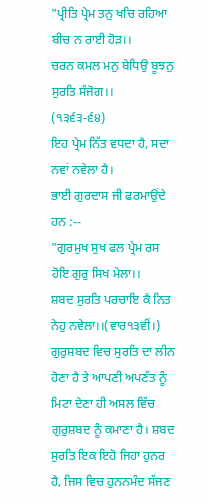"ਪ੍ਰੀਤਿ ਪ੍ਰੇਮ ਤਨੁ ਖਚਿ ਰਹਿਆ ਬੀਚ ਨ ਰਾਈ ਹੋੜ।।
ਚਰਨ ਕਮਲ ਮਨੁ ਬੇਧਿਉ ਬੂਝਨੁ ਸੁਰਤਿ ਸੰਜੋਗ।।
(੧੩੬੩-੬੪)
ਇਹ ਪ੍ਰੇਮ ਨਿੱਤ ਵਧਦਾ ਹੈ, ਸਦਾ ਨਵਾਂ ਨਵੇਲਾ ਹੈ।
ਭਾਈ ਗੁਰਦਾਸ ਜੀ ਫਰਮਾਉਂਦੇ ਹਨ :--
"ਗੁਰਮੁਖ ਸੁਖ ਫਲ ਪ੍ਰੇਮ ਰਸ ਹੋਇ ਗੁਰੁ ਸਿਖ ਮੇਲਾ।।
ਸ਼ਬਦ ਸੁਰਤਿ ਪਰਚਾਇ ਕੈ ਨਿਤ ਨੇਹੁ ਨਵੇਲਾ।।(ਵਾਰ੧੩ਵੀਂ।)
ਗੁਰੁਸ਼ਬਦ ਵਿਚ ਸੁਰਤਿ ਦਾ ਲੀਨ ਹੋਣਾ ਹੈ ਤੇ ਆਪਣੀ ਅਪਣੱਤ ਨੂੰ ਮਿਟਾ ਦੇਣਾ ਹੀ ਅਸਲ ਵਿੱਚ ਗੁਰੁਸ਼ਬਦ ਨੂੰ ਕਮਾਣਾ ਹੈ। ਸ਼ਬਦ ਸੁਰਤਿ ਇਕ ਇਹੋ ਜਿਹਾ ਹੁਨਰ ਹੈ, ਜਿਸ ਵਿਚ ਹੁਨਨਮੰਦ ਸੱਜਣ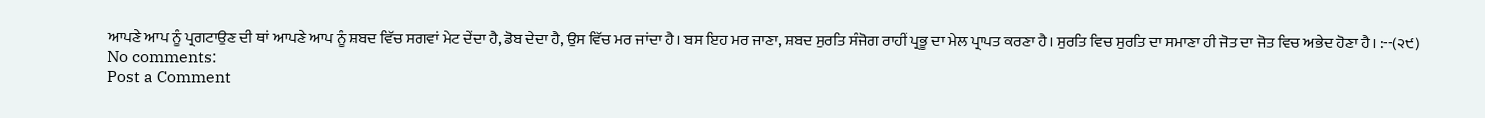ਆਪਣੇ ਆਪ ਨੂੰ ਪ੍ਰਗਟਾਉਣ ਦੀ ਥਾਂ ਆਪਣੇ ਆਪ ਨੂੰ ਸ਼ਬਦ ਵਿੱਚ ਸਗਵਾਂ ਮੇਟ ਦੇਂਦਾ ਹੈ, ਡੋਬ ਦੇਦਾ ਹੈ, ਉਸ ਵਿੱਚ ਮਰ ਜਾਂਦਾ ਹੈ। ਬਸ ਇਹ ਮਰ ਜਾਣਾ, ਸ਼ਬਦ ਸੁਰਤਿ ਸੰਜੋਗ ਰਾਹੀਂ ਪ੍ਰਭੂ ਦਾ ਮੇਲ ਪ੍ਰਾਪਤ ਕਰਣਾ ਹੈ। ਸੁਰਤਿ ਵਿਚ ਸੁਰਤਿ ਦਾ ਸਮਾਣਾ ਹੀ ਜੋਤ ਦਾ ਜੋਤ ਵਿਚ ਅਭੇਦ ਹੋਣਾ ਹੈ। :--(੨੯)
No comments:
Post a Comment